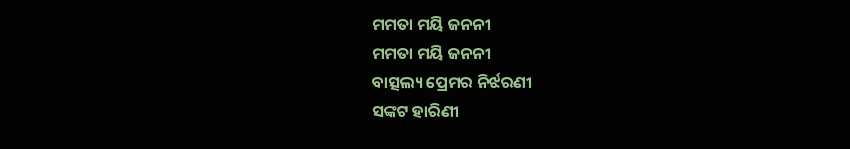ମମତା ମୟି ଜନନୀ
ମମତା ମୟି ଜନନୀ
ବାତ୍ସଲ୍ୟ ପ୍ରେମର ନିର୍ଝରଣୀ
ସଙ୍କଟ ହାରିଣୀ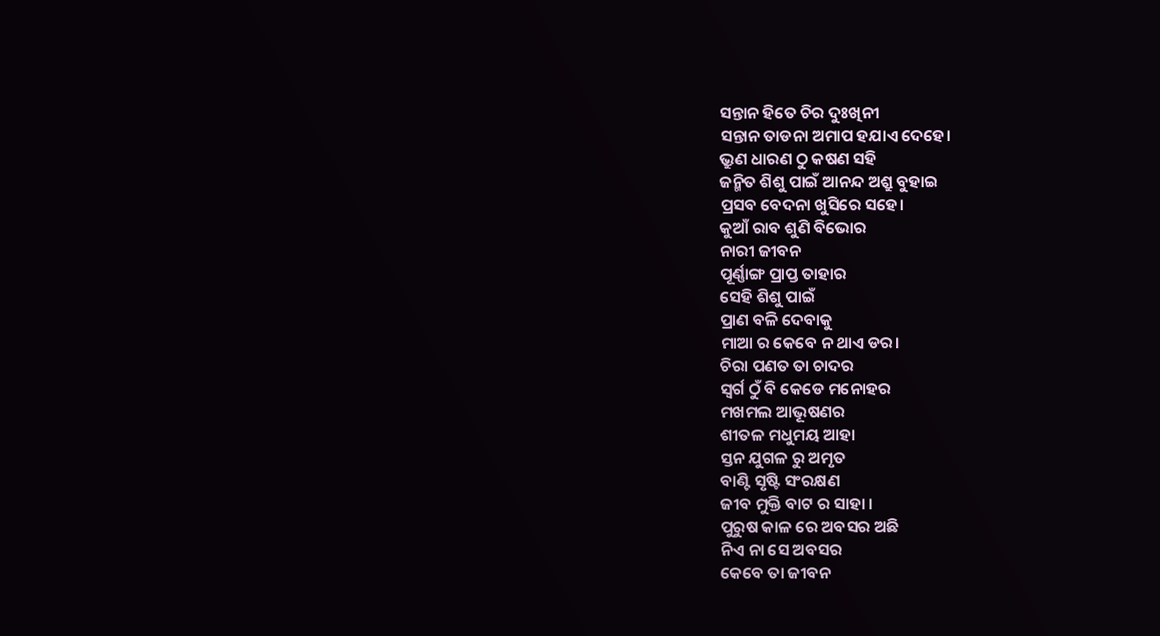ସନ୍ତାନ ହିତେ ଚିର ଦୁଃଖିନୀ
ସନ୍ତାନ ତାଡନା ଅମାପ ହଯାଏ ଦେହେ।
ଭ୍ରୁଣ ଧାରଣ ଠୁ କଷଣ ସହି
ଜନ୍ମିତ ଶିଶୁ ପାଇଁ ଆନନ୍ଦ ଅଶ୍ରୁ ବୁହାଇ
ପ୍ରସବ ବେଦନା ଖୁସିରେ ସହେ।
କୁଆଁ ରାବ ଶୁଣି ବିଭୋର
ନାରୀ ଜୀବନ
ପୂର୍ଣ୍ଣାଙ୍ଗ ପ୍ରାପ୍ତ ତାହାର
ସେହି ଶିଶୁ ପାଇଁ
ପ୍ରାଣ ବଳି ଦେବାକୁ
ମାଆ ର କେବେ ନ ଥାଏ ଡର।
ଚିରା ପଣତ ତା ଚାଦର
ସ୍ଵର୍ଗ ଠୁଁ ବି କେଡେ ମନୋହର
ମଖମଲ ଆଭୂଷଣର
ଶୀତଳ ମଧୁମୟ ଆହା
ସ୍ତନ ଯୁଗଳ ରୁ ଅମୃତ
ବାଣ୍ଟି ସୃଷ୍ଟି ସଂରକ୍ଷଣ
ଜୀବ ମୁକ୍ତି ବାଟ ର ସାହା ।
ପୁରୁଷ କାଳ ରେ ଅବସର ଅଛି
ନିଏ ନା ସେ ଅବସର
କେବେ ତା ଜୀବନ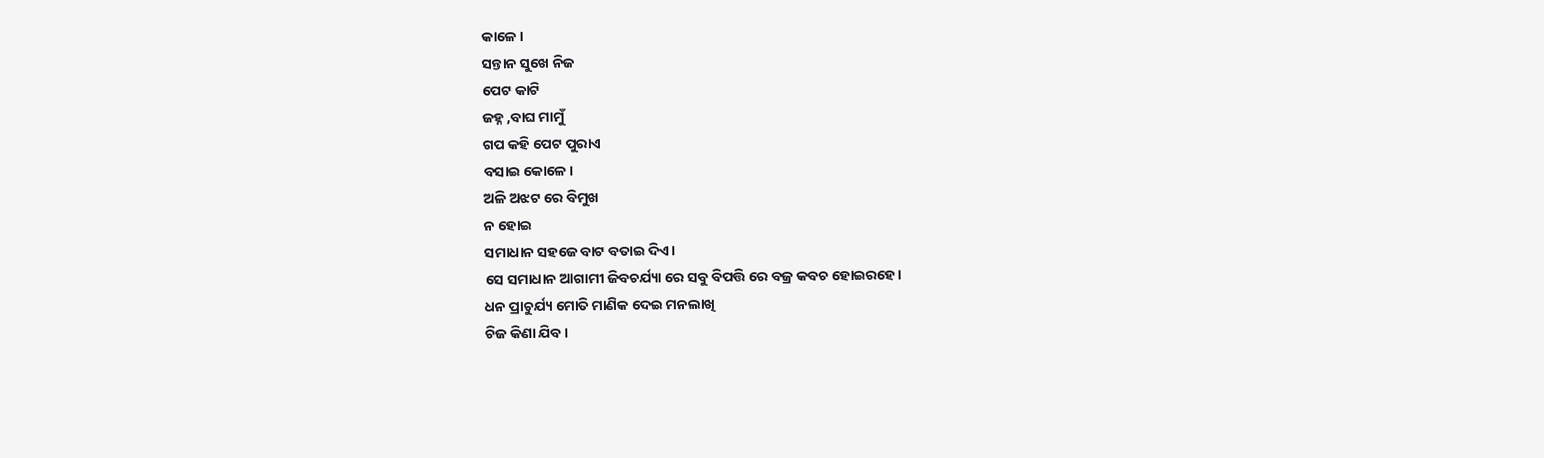କାଳେ।
ସନ୍ତାନ ସୁଖେ ନିଜ
ପେଟ କାଟି
ଜହ୍ନ ,ବାଘ ମାମୁଁ
ଗପ କହି ପେଟ ପୁରାଏ
ବସାଇ କୋଳେ।
ଅଳି ଅଝଟ ରେ ବିମୁଖ
ନ ହୋଇ
ସମାଧାନ ସହଜେ ବାଟ ବତାଇ ଦିଏ।
ସେ ସମାଧାନ ଆଗାମୀ ଜିବଚର୍ଯ୍ୟା ରେ ସବୁ ବିପତ୍ତି ରେ ବଜ୍ର କବଚ ହୋଇରହେ।
ଧନ ପ୍ରାଚୁର୍ଯ୍ୟ ମୋତି ମାଣିକ ଦେଇ ମନଲାଖି
ଚିଜ କିଣା ଯିବ।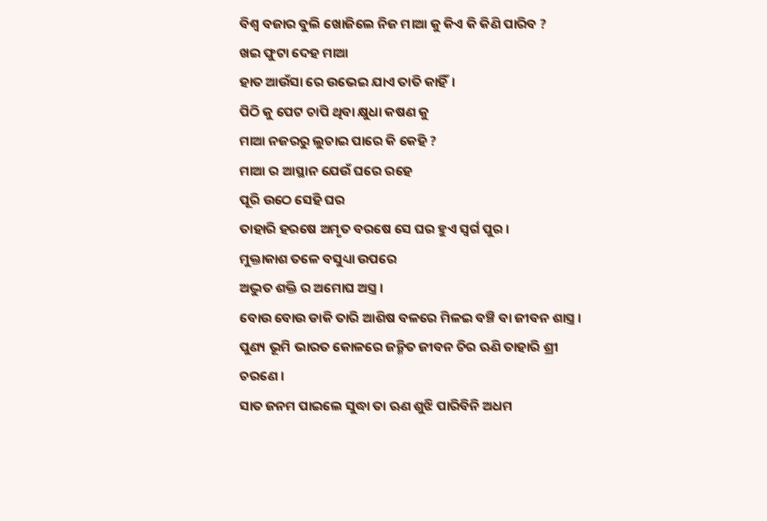ବିଶ୍ଵ ବଜାର ବୁଲି ଖୋଜିଲେ ନିଜ ମାଆ କୁ କିଏ କି କିଣି ପାରିବ ?
ଖଇ ଫୁଟା ଦେହ ମାଆ
ହାତ ଆଉଁସା ରେ ଉଭେଇ ଯାଏ ତାତି କାହିଁ।
ପିଠି କୁ ପେଟ ଚାପି ଥିବା କ୍ଷୁଧା କଷଣ କୁ
ମାଆ ନଜରରୁ ଲୁଚାଇ ପାରେ କି କେହି ?
ମାଆ ର ଆସ୍ଥାନ ଯେଉଁ ଘରେ ରହେ
ପୂରି ଉଠେ ସେହି ଘର
ତାହାରି ହରଷେ ଅମୃତ ବରଷେ ସେ ଘର ହୁଏ ସ୍ବର୍ଗ ପୁର।
ମୁକ୍ତାକାଶ ତଳେ ବସୁଧ୍ୟା ଉପରେ
ଅଦ୍ଭୁତ ଶକ୍ତି ର ଅମୋଘ ଅସ୍ତ୍ର।
ବୋଉ ବୋଉ ଡାକି ତାରି ଆଶିଷ ବଳରେ ମିଳଇ ବଞ୍ଚି ବା ଜୀବନ ଶାସ୍ତ୍ର।
ପୁଣ୍ୟ ଭୂମି ଭାରତ କୋଳରେ ଜନ୍ମିତ ଜୀବନ ଚିର ଋଣି ତାହାରି ଶ୍ରୀ ଚରଣେ।
ସାତ ଜନମ ପାଇଲେ ସୁଦ୍ଧା ତା ଋଣ ଶୁଝି ପାରିବିନି ଅଧମ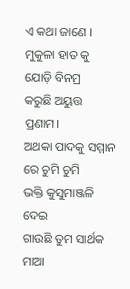ଏ କଥା ଜାଣେ ।
ମୁକୁଳା ହାତ କୁ ଯୋଡ଼ି ବିନମ୍ର
କରୁଛି ଅୟୁତ୍ତ ପ୍ରଣାମ।
ଅଥକା ପାଦକୁ ସମ୍ମାନ ରେ ଚୁମି ଚୁମି
ଭକ୍ତି କୁସୁମାଞ୍ଜଳି ଦେଇ
ଗାଉଛି ତୁମ ସାର୍ଥକ ମାଆ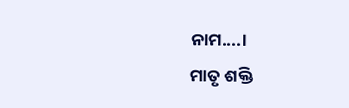ନାମ....।
ମାତୃ ଶକ୍ତି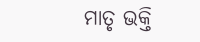ମାତୃ ଭକ୍ତି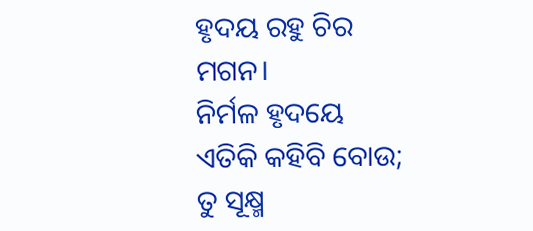ହୃଦୟ ରହୁ ଚିର ମଗନ।
ନିର୍ମଳ ହୃଦୟେ ଏତିକି କହିବି ବୋଉ; ତୁ ସୂକ୍ଷ୍ମ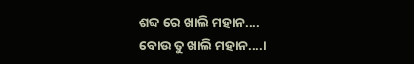ଶବ୍ଦ ରେ ଖାଲି ମହାନ....
ବୋଉ ତୁ ଖାଲି ମହାନ....।